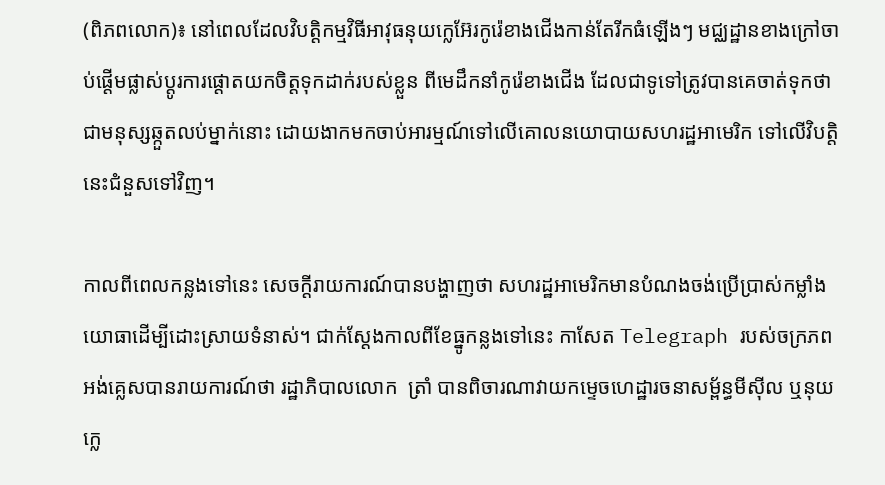(ពិភពលោក)៖ នៅពេលដែលវិបត្តិកម្មវិធីអាវុធនុយក្លេអ៊ែរកូរ៉េខាងជើងកាន់តែរីកធំឡើងៗ មជ្ឈដ្ឋានខាងក្រៅចាប់ផ្តើមផ្លាស់ប្តូរការផ្តោតយកចិត្តទុកដាក់របស់ខ្លួន ពីមេដឹកនាំកូរ៉េខាងជើង ដែលជាទូទៅត្រូវបានគេចាត់ទុកថា ជាមនុស្សឆ្កួតលប់ម្នាក់នោះ ដោយងាកមកចាប់អារម្មណ៍ទៅលើគោលនយោបាយសហរដ្ឋអាមេរិក ទៅលើវិបត្តិនេះជំនួសទៅវិញ។

កាលពីពេលកន្លងទៅនេះ សេចក្តីរាយការណ៍បានបង្ហាញថា សហរដ្ឋអាមេរិកមានបំណងចង់ប្រើប្រាស់កម្លាំងយោធាដើម្បីដោះស្រាយទំនាស់។ ជាក់ស្តែងកាលពីខែធ្នូកន្លងទៅនេះ កាសែត Telegraph របស់ចក្រភពអង់គ្លេសបានរាយការណ៍ថា រដ្ឋាភិបាលលោក  ត្រាំ បានពិចារណាវាយកម្ទេចហេដ្ឋារចនាសម្ព័ន្ធមីស៊ីល ឬនុយក្លេ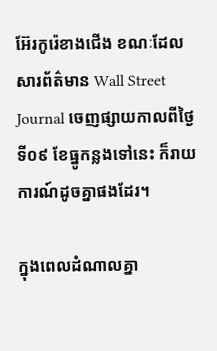អ៊ែរកូរ៉េខាងជើង ខណៈដែលសារព័ត៌មាន Wall Street Journal ចេញផ្សាយកាលពីថ្ងៃទី០៩ ខែធ្នូកន្លងទៅនេះ ក៏រាយការណ៍ដូចគ្នាផងដែរ។

ក្នុងពេលដំណាលគ្នា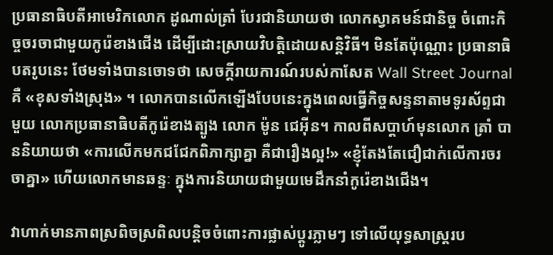ប្រធានាធិបតីអាមេរិកលោក ដូណាល់ត្រាំ បែរជានិយាយថា លោកស្វាគមន៍ជានិច្ច ចំពោះកិច្ចចរចាជាមួយកូរ៉េខាងជើង ដើម្បីដោះស្រាយវិបត្តិដោយសន្តិវិធី។ មិនតែប៉ុណ្ណោះ ប្រធានាធិបតរូបនេះ ថែមទាំងបានចោទថា សេចក្តីរាយការណ៍របស់កាសែត Wall Street Journal គឺ «ខុសទាំងស្រុង» ។ លោកបានលើកឡើងបែបនេះក្នុងពេលធ្វើកិច្ចសន្ទនាតាមទូរស័ព្ទជាមួយ លោកប្រធានាធិបតីកូរ៉េខាងត្បូង លោក ម៉ូន ជេអ៊ីន។ កាលពីសប្តាហ៍មុនលោក ត្រាំ បាននិយាយថា «ការលើកមកជជែកពិភាក្សាគ្នា គឺជារឿងល្អ!» «ខ្ញុំតែងតែជឿជាក់លើការចរចាគ្នា» ហើយលោកមានឆន្ទៈ ក្នុងការនិយាយជាមួយមេដឹកនាំកូរ៉េខាងជើង។

វាហាក់មានភាពស្រពិចស្រពិលបន្តិចចំពោះការផ្លាស់ប្តូរភ្លាមៗ ទៅលើយុទ្ធសាស្ត្ររប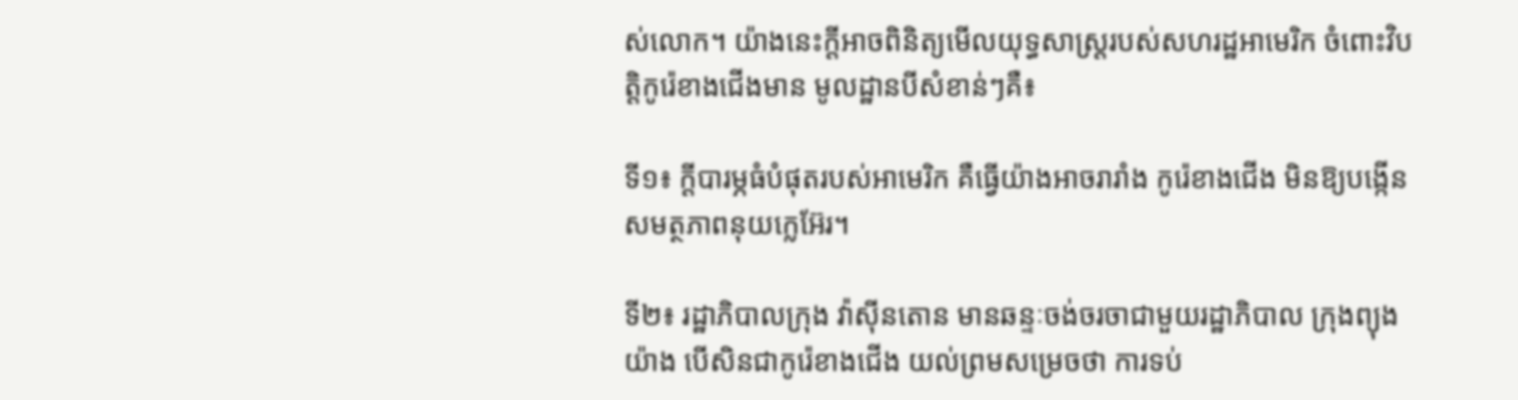ស់លោក។ យ៉ាងនេះក្តីអាចពិនិត្យមើលយុទ្ធសាស្ត្ររបស់សហរដ្ឋអាមេរិក ចំពោះវិបត្តិកូរ៉េខាងជើងមាន មូលដ្ឋានបីសំខាន់ៗគឺ៖

ទី១៖ ក្ដីបារម្ភធំបំផុតរបស់អាមេរិក គឺធ្វើយ៉ាងអាចរារាំង កូរ៉េខាងជើង មិនឱ្យបង្កើនសមត្ថភាពនុយក្លេអ៊ែរ។

ទី២៖ រដ្ឋាភិបាលក្រុង វ៉ាស៊ីនតោន មានឆន្ទៈចង់ចរចាជាមួយរដ្ឋាភិបាល ក្រុងព្យុងយ៉ាង បើសិនជាកូរ៉េខាងជើង យល់ព្រមសម្រេចថា ការទប់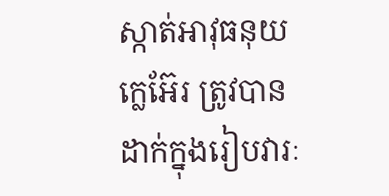ស្កាត់អាវុធនុយកេ្លអ៊ែរ ត្រូវបានដាក់ក្នុងរៀបវារៈ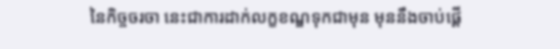នៃកិច្ចចរចា នេះជាការដាក់លក្ខខណ្ឌទុកជាមុន មុននឹងចាប់ផ្តើ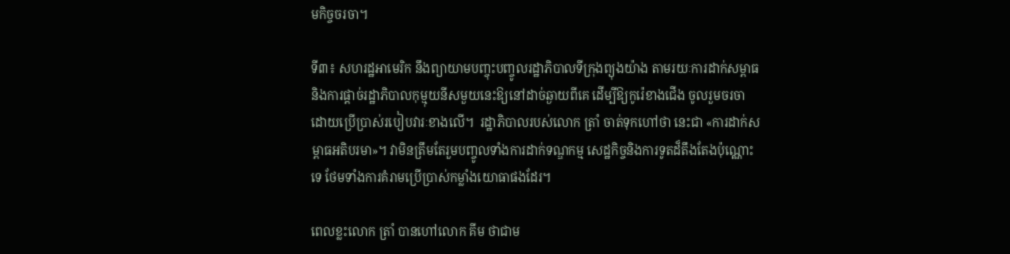មកិច្ចចរចា។

ទី៣៖ សហរដ្ឋអាមេរិក នឹងព្យាយាមបញ្ចុះបញ្ចូលរដ្ឋាភិបាលទីក្រុងព្យុងយ៉ាង តាមរយៈការដាក់សម្ពាធ និងការផ្ដាច់រដ្ឋាភិបាលកុម្មុយនីសមួយនេះឱ្យនៅដាច់ឆ្ងាយពីគេ ដើម្បីឱ្យកូរ៉េខាងជើង ចូលរួមចរចាដោយប្រើប្រាស់របៀបវារៈខាងលើ។  រដ្ឋាភិបាលរបស់លោក ត្រាំ ចាត់ទុកហៅថា នេះជា «ការដាក់សម្ពាធអតិបរមា»។ វាមិនត្រឹមតែរួមបញ្ចូលទាំងការដាក់ទណ្ឌកម្ម សេដ្ឋកិច្ចនិងការទូតដ៏តឹងតែងប៉ុណ្ណោះទេ ថែមទាំងការគំរាមប្រើប្រាស់កម្លាំងយោធាផងដែរ។

ពេលខ្លះលោក ត្រាំ បានហៅលោក គីម ថាជាម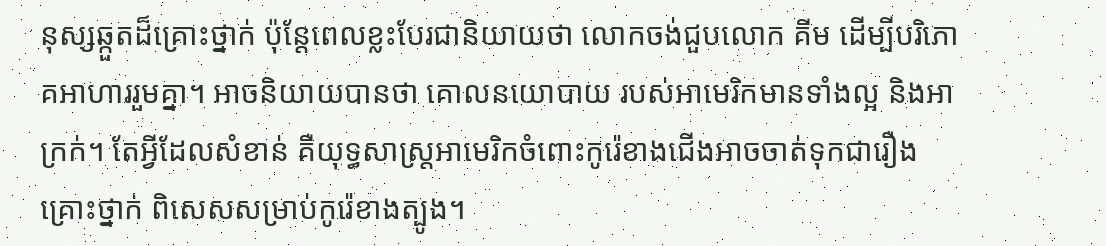នុស្សឆ្កួតដ៏គ្រោះថ្នាក់ ប៉ុន្តែពេលខ្លះបែរជានិយាយថា លោកចង់ជួបលោក គីម ដើម្បីបរិភោគអាហាររួមគ្នា។ អាចនិយាយបានថា គោលនយោបាយ របស់អាមេរិកមានទាំងល្អ និងអាក្រក់។ តែអ្វីដែលសំខាន់ គឺយុទ្ធសាស្ត្រអាមេរិកចំពោះកូរ៉េខាងជើងអាចចាត់ទុកជារឿងគ្រោះថ្នាក់ ពិសេសសម្រាប់កូរ៉េខាងត្បូង។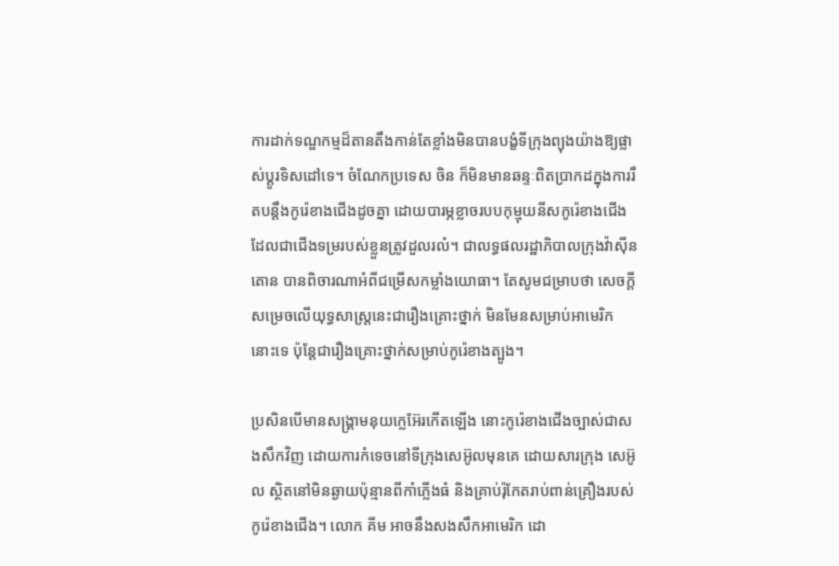ការដាក់ទណ្ឌកម្មដ៏តានតឹងកាន់តែខ្លាំងមិនបានបង្ខំទីក្រុងព្យុងយ៉ាងឱ្យផ្លាស់ប្តូរទិសដៅទេ។ ចំណែកប្រទេស ចិន ក៏មិនមានឆន្ទៈពិតប្រាកដក្នុងការរឹតបន្តឹងកូរ៉េខាងជើងដូចគ្នា ដោយបារម្ភខ្លាចរបបកុម្មុយនីសកូរ៉េខាងជើង ដែលជាជើងទម្ររបស់ខ្លួនត្រូវដួលរលំ។ ជាលទ្ធផលរដ្ឋាភិបាលក្រុងវ៉ាស៊ីនតោន បានពិចារណាអំពីជម្រើសកម្លាំងយោធា។ តែសូមជម្រាបថា សេចក្តីសម្រេចលើយុទ្ធសាស្ត្រនេះជារឿងគ្រោះថ្នាក់ មិនមែនសម្រាប់អាមេរិកនោះទេ ប៉ុន្តែជារឿងគ្រោះថ្នាក់សម្រាប់កូរ៉េខាងត្បូង។

ប្រសិនបើមានសង្គ្រាមនុយក្លេអ៊ែរកើតឡើង នោះកូរ៉េខាងជើងច្បាស់ជាសងសឹកវិញ ដោយការកំទេចនៅទីក្រុងសេអ៊ូលមុនគេ ដោយសារក្រុង សេអ៊ូល ស្ថិតនៅមិនឆ្ងាយប៉ុន្មានពីកាំភ្លើងធំ និងគ្រាប់រ៉ុកែតរាប់ពាន់គ្រឿងរបស់កូរ៉េខាងជើង។ លោក គីម អាចនឹងសងសឹកអាមេរិក ដោ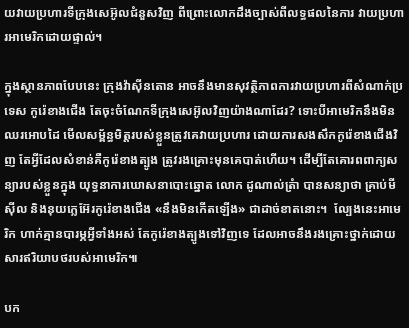យវាយប្រហារទីក្រុងសេអ៊ូលជំនួសវិញ ពីព្រោះលោកដឹងច្បាស់ពីលទ្ធផលនៃការ វាយប្រហារអាមេរិកដោយផ្ទាល់។

ក្នុងស្ថានភាពបែបនេះ ក្រុងវ៉ាស៊ីនតោន អាចនឹងមានសុវត្ថិភាពការវាយប្រហារពីសំណាក់ប្រទេស កូរ៉េខាងជើង តែចុះចំណែកទីក្រុងសេអ៊ូលវិញយ៉ាងណាដែរ? ទោះបីអាមេរិកនឹងមិនឈរអោបដៃ មើលសម្ព័ន្ធមិត្តរបស់ខ្លួនត្រូវគេវាយប្រហារ ដោយការសងសឹកកូរ៉េខាងជើងវិញ តែអ្វីដែលសំខាន់គឺកូរ៉េខាងត្បូង ត្រូវរងគ្រោះមុនគេបាត់ហើយ។ ដើម្បីតែគោរពពាក្យសន្យារបស់ខ្លួនក្នុង យុទ្ធនាការឃោសនាបោះឆ្នោត លោក ដូណាល់ត្រំា បានសន្យាថា គ្រាប់មីស៊ីល និងនុយក្លេអ៊ែរកូរ៉េខាងជើង «នឹងមិនកើតឡើង» ជាដាច់ខាតនោះ។  ល្បែងនេះអាមេរិក ហាក់គ្មានបារម្ភអ្វីទាំងអស់ តែកូរ៉េខាងត្បូងទៅវិញទេ ដែលអាចនឹងរងគ្រោះថ្នាក់ដោយសារឥរិយាបថរបស់អាមេរិក៕

បក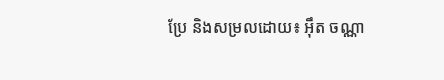ប្រែ និងសម្រលដោយ៖ អ៊ឹត ចណ្ណា